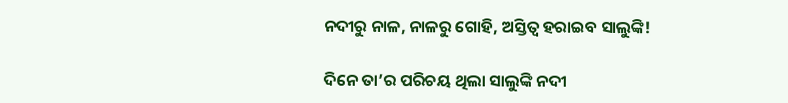ନଦୀରୁ ନାଳ, ନାଳରୁ ଗୋହି, ଅସ୍ତିତ୍ୱ ହରାଇବ ସାଲୁଙ୍କି!

ଦିନେ ତା’ର ପରିଚୟ ଥିଲା ସାଲୁଙ୍କି ନଦୀ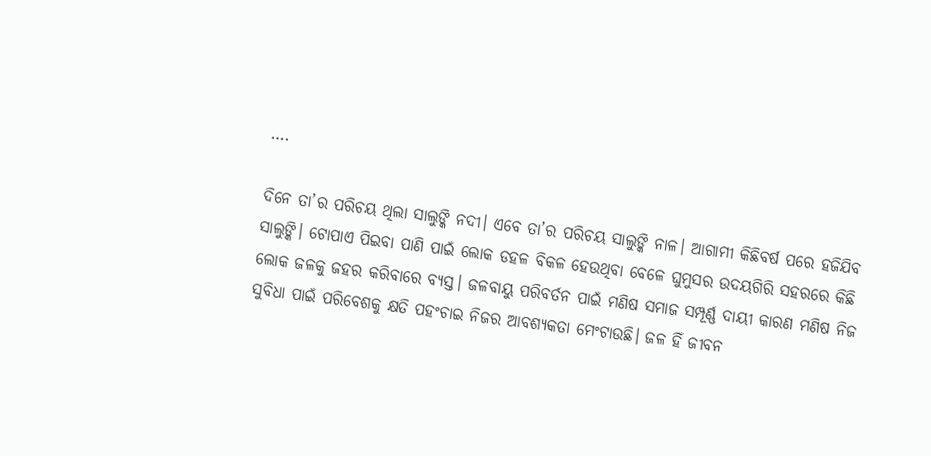….

ଦିନେ ତା’ର ପରିଚୟ ଥିଲା ସାଲୁଙ୍କି ନଦୀ। ଏବେ ତା’ର ପରିଚୟ ସାଲୁଙ୍କି ନାଳ। ଆଗାମୀ କିଛିବର୍ଷ ପରେ ହଜିଯିବ ସାଲୁଙ୍କି। ଟୋପାଏ ପିଇବା ପାଣି ପାଇଁ ଲୋକ ଡହଳ ବିକଳ ହେଉଥିବା ବେଳେ ଘୁମୁସର ଉଦୟଗିରି ସହରରେ କିଛି ଲୋକ ଜଳକୁ ଜହର କରିବାରେ ବ୍ୟସ୍ତ। ଜଳବାୟୁ ପରିବର୍ତନ ପାଇଁ ମଣିଷ ସମାଜ ସମ୍ପୂର୍ଣ୍ଣ ଦାୟୀ କାରଣ ମଣିଷ ନିଜ ସୁବିଧା ପାଇଁ ପରିବେଶକୁ କ୍ଷତି ପହଂଚାଇ ନିଜର ଆବଶ୍ୟକତା ମେଂଟାଉଛି। ଜଳ ହିଁ ଜୀବନ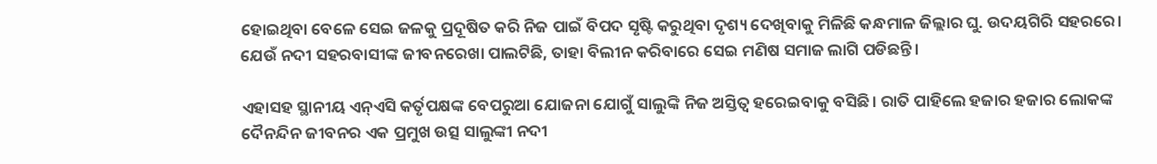ହୋଇଥିବା ବେଳେ ସେଇ ଜଳକୁ ପ୍ରଦୂଷିତ କରି ନିଜ ପାଇଁ ବିପଦ ସୃଷ୍ଟି କରୁଥିବା ଦୃଶ୍ୟ ଦେଖିବାକୁ ମିଳିଛି କନ୍ଧମାଳ ଜିଲ୍ଲାର ଘୁ. ଉଦୟଗିରି ସହରରେ। ଯେଉଁ ନଦୀ ସହରବାସୀଙ୍କ ଜୀବନରେଖା ପାଲଟିଛି, ତାହା ବିଲୀନ କରିବାରେ ସେଇ ମଣିଷ ସମାଜ ଲାଗି ପଡିଛନ୍ତି।

ଏହାସହ ସ୍ଥାନୀୟ ଏନ୍‌ଏସି କର୍ତୃପକ୍ଷଙ୍କ ବେପରୁଆ ଯୋଜନା ଯୋଗୁଁ ସାଲୁଙ୍କି ନିଜ ଅସ୍ତିତ୍ୱ ହରେଇବାକୁ ବସିଛି। ରାତି ପାହିଲେ ହଜାର ହଜାର ଲୋକଙ୍କ ଦୈନନ୍ଦିନ ଜୀବନର ଏକ ପ୍ରମୁଖ ଉତ୍ସ ସାଲୁଙ୍କୀ ନଦୀ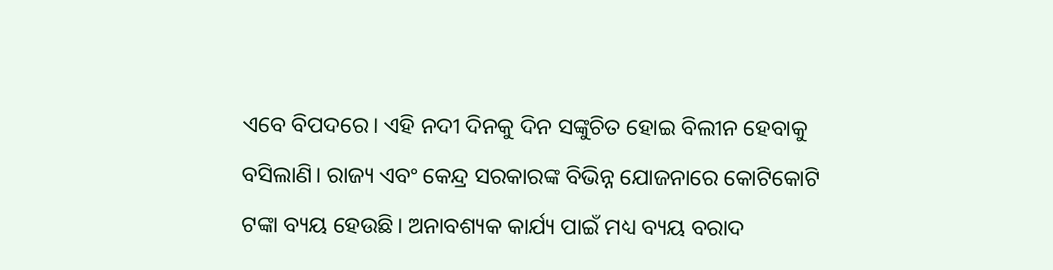ଏବେ ବିପଦରେ। ଏହି ନଦୀ ଦିନକୁ ଦିନ ସଙ୍କୁଚିତ ହୋଇ ବିଲୀନ ହେବାକୁ ବସିଲାଣି। ରାଜ୍ୟ ଏବଂ କେନ୍ଦ୍ର ସରକାରଙ୍କ ବିଭିନ୍ନ ଯୋଜନାରେ କୋଟିକୋଟି ଟଙ୍କା ବ୍ୟୟ ହେଉଛି। ଅନାବଶ୍ୟକ କାର୍ଯ୍ୟ ପାଇଁ ମଧ୍ୟ ବ୍ୟୟ ବରାଦ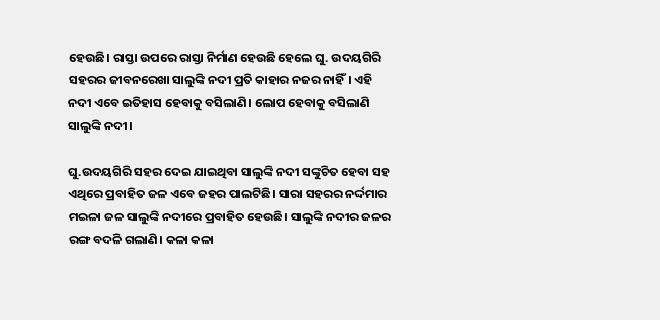ହେଉଛି। ରାସ୍ତା ଉପରେ ରାସ୍ତା ନିର୍ମାଣ ହେଉଛି ହେଲେ ଘୁ. ଉଦୟଗିରି ସହରର ଜୀବନରେଖା ସାଲୁଙ୍କି ନଦୀ ପ୍ରତି କାହାର ନଜର ନାହିଁ। ଏହି ନଦୀ ଏବେ ଇତିହାସ ହେବାକୁ ବସିଲାଣି। ଲୋପ ହେବାକୁ ବସିଲାଣି ସାଲୁଙ୍କି ନଦୀ।

ଘୁ.ଉଦୟଗିରି ସହର ଦେଇ ଯାଇଥିବା ସାଲୁଙ୍କି ନଦୀ ସଙ୍କୁଚିତ ହେବା ସହ ଏଥିରେ ପ୍ରବାହିତ ଜଳ ଏବେ ଜହର ପାଲଟିଛି। ସାରା ସହରର ନର୍ଦ୍ଦମାର ମଇଳା ଜଳ ସାଲୁଙ୍କି ନଦୀରେ ପ୍ରବାହିତ ହେଉଛି। ସାଲୁଙ୍କି ନଦୀର ଜଳର ରଙ୍ଗ ବଦଳି ଗଲାଣି। କଳା କଳା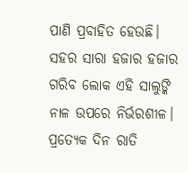ପାଣି ପ୍ରବାହିତ ହେଉଛି। ସହର ସାରା ହଜାର ହଜାର ଗରିବ ଲୋକ ଏହି ସାଲୁଙ୍କି ନାଳ ଉପରେ ନିର୍ଭରଶୀଳ। ପ୍ରତ୍ୟେକ ଦିନ ରାତି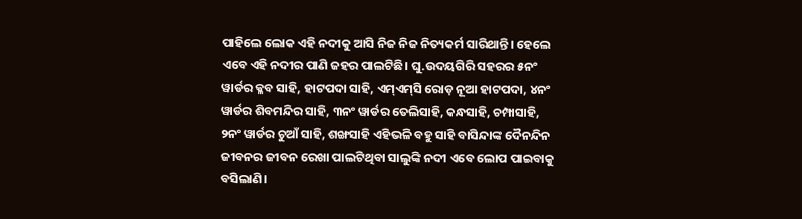ପାହିଲେ ଲୋକ ଏହି ନଦୀକୁ ଆସି ନିଜ ନିଜ ନିତ୍ୟକର୍ମ ସାରିଥାନ୍ତି। ହେଲେ ଏବେ ଏହି ନଦୀର ପାଣି ଜହର ପାଲଟିଛି। ଘୁ.ଉଦୟଗିରି ସହରର ୫ନଂ ୱାର୍ଡର କ୍ଳବ ସାହି, ହାଟପଦା ସାହି, ଏମ୍‌ଏମ୍‌ସି ରୋଡ଼ ନୂଆ ହାଟପଦା, ୪ନଂ ୱାର୍ଡର ଶିବମନ୍ଦିର ସାହି, ୩ନଂ ୱାର୍ଡର ତେଲିସାହି, କନ୍ଧସାହି, ଚମ୍ପାସାହି, ୨ନଂ ୱାର୍ଡର ଚୁଆଁ ସାହି, ଶଙ୍ଖସାହି ଏହିଭଳି ବହୁ ସାହି ବାସିନ୍ଦାଙ୍କ ଦୈନନ୍ଦିନ ଜୀବନର ଜୀବନ ରେଖା ପାଲଟିଥିବା ସାଲୁଙ୍କି ନଦୀ ଏବେ ଲୋପ ପାଇବାକୁ ବସିଲାଣି।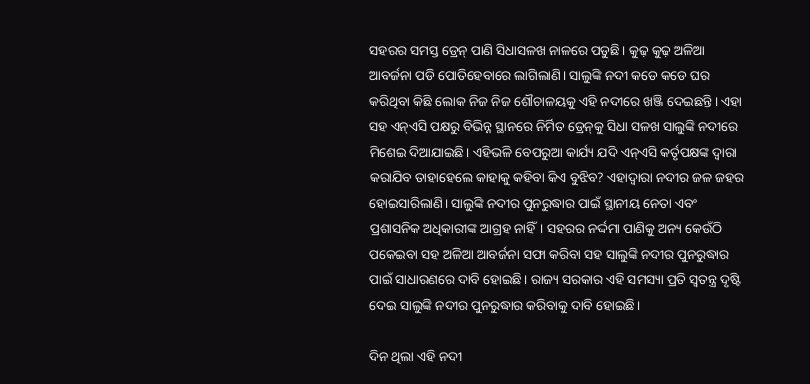ସହରର ସମସ୍ତ ଡ୍ରେନ୍‌ ପାଣି ସିଧାସଳଖ ନାଳରେ ପଡୁଛି। କୁଢ଼ କୁଢ଼ ଅଳିଆ ଆବର୍ଜନା ପଡି ପୋତିହେବାରେ ଲାଗିଲାଣି। ସାଲୁଙ୍କି ନଦୀ କଡେ କଡେ ଘର କରିଥିବା କିଛି ଲୋକ ନିଜ ନିଜ ଶୌଚାଳୟକୁ ଏହି ନଦୀରେ ଖଞ୍ଜି ଦେଇଛନ୍ତି। ଏହା ସହ ଏନ୍‌ଏସି ପକ୍ଷରୁ ବିଭିନ୍ନ ସ୍ଥାନରେ ନିର୍ମିତ ଡ୍ରେନ୍‌କୁ ସିଧା ସଳଖ ସାଲୁଙ୍କି ନଦୀରେ ମିଶେଇ ଦିଆଯାଇଛି। ଏହିଭଳି ବେପରୁଆ କାର୍ଯ୍ୟ ଯଦି ଏନ୍‌ଏସି କର୍ତୃପକ୍ଷଙ୍କ ଦ୍ୱାରା କରାଯିବ ତାହାହେଲେ କାହାକୁ କହିବା କିଏ ବୁଝିବ? ଏହାଦ୍ୱାରା ନଦୀର ଜଳ ଜହର ହୋଇସାରିଲାଣି। ସାଲୁଙ୍କି ନଦୀର ପୁନରୁଦ୍ଧାର ପାଇଁ ସ୍ଥାନୀୟ ନେତା ଏବଂ ପ୍ରଶାସନିକ ଅଧିକାରୀଙ୍କ ଆଗ୍ରହ ନାହିଁ। ସହରର ନର୍ଦ୍ଦମା ପାଣିକୁ ଅନ୍ୟ କେଉଁଠି ପକେଇବା ସହ ଅଳିଆ ଆବର୍ଜନା ସଫା କରିବା ସହ ସାଲୁଙ୍କି ନଦୀର ପୁନରୁଦ୍ଧାର ପାଇଁ ସାଧାରଣରେ ଦାବି ହୋଇଛି। ରାଜ୍ୟ ସରକାର ଏହି ସମସ୍ୟା ପ୍ରତି ସ୍ୱତନ୍ତ୍ର ଦୃଷ୍ଟି ଦେଇ ସାଲୁଙ୍କି ନଦୀର ପୁନରୁଦ୍ଧାର କରିବାକୁ ଦାବି ହୋଇଛି।

ଦିନ ଥିଲା ଏହି ନଦୀ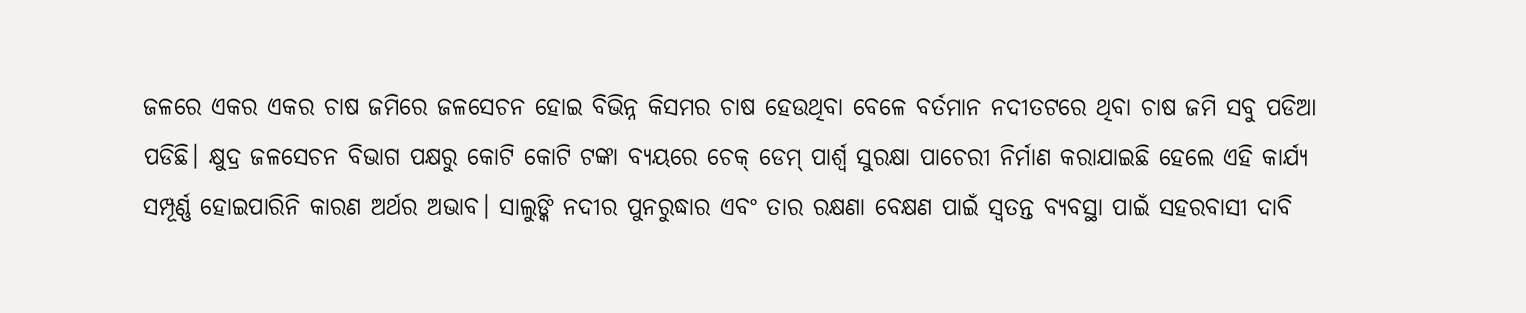ଜଳରେ ଏକର ଏକର ଚାଷ ଜମିରେ ଜଳସେଚନ ହୋଇ ବିଭିନ୍ନ କିସମର ଚାଷ ହେଉଥିବା ବେଳେ ବର୍ତମାନ ନଦୀତଟରେ ଥିବା ଚାଷ ଜମି ସବୁ ପଡିଆ ପଡିଛି। କ୍ଷୁଦ୍ର ଜଳସେଚନ ବିଭାଗ ପକ୍ଷରୁ କୋଟି କୋଟି ଟଙ୍କା ବ୍ୟୟରେ ଚେକ୍‌ ଡେମ୍‌ ପାର୍ଶ୍ୱ ସୁରକ୍ଷା ପାଚେରୀ ନିର୍ମାଣ କରାଯାଇଛି ହେଲେ ଏହି କାର୍ଯ୍ୟ ସମ୍ପୂର୍ଣ୍ଣ ହୋଇପାରିନି କାରଣ ଅର୍ଥର ଅଭାବ। ସାଲୁଙ୍କି ନଦୀର ପୁନରୁଦ୍ଧାର ଏବଂ ତାର ରକ୍ଷଣା ବେକ୍ଷଣ ପାଇଁ ସ୍ୱତନ୍ତ ବ୍ୟବସ୍ଥା ପାଇଁ ସହରବାସୀ ଦାବି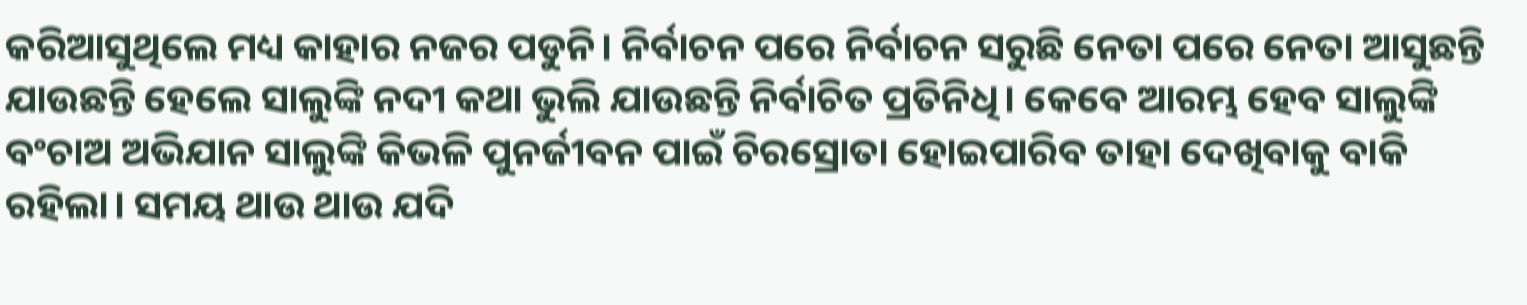କରିଆସୁଥିଲେ ମଧ୍ୟ କାହାର ନଜର ପଡୁନି। ନିର୍ବାଚନ ପରେ ନିର୍ବାଚନ ସରୁଛି ନେତା ପରେ ନେତା ଆସୁଛନ୍ତି ଯାଉଛନ୍ତି ହେଲେ ସାଲୁଙ୍କି ନଦୀ କଥା ଭୁଲି ଯାଉଛନ୍ତି ନିର୍ବାଚିତ ପ୍ରତିନିଧି। କେବେ ଆରମ୍ଭ ହେବ ସାଲୁଙ୍କି ବଂଚାଅ ଅଭିଯାନ ସାଲୁଙ୍କି କିଭଳି ପୁନର୍ଜୀବନ ପାଇଁ ଚିରସ୍ରୋତା ହୋଇପାରିବ ତାହା ଦେଖିବାକୁ ବାକି ରହିଲା। ସମୟ ଥାଉ ଥାଉ ଯଦି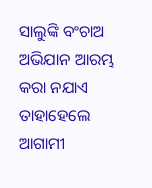ସାଲୁଙ୍କି ବଂଚାଅ ଅଭିଯାନ ଆରମ୍ଭ କରା ନଯାଏ ତାହାହେଲେ ଆଗାମୀ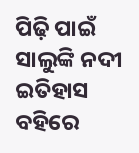ପିଢ଼ି ପାଇଁ ସାଲୁଙ୍କି ନଦୀ ଇତିହାସ ବହିରେ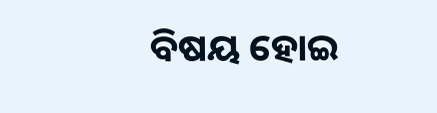ବିଷୟ ହୋଇ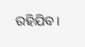ରହିଯିବ।